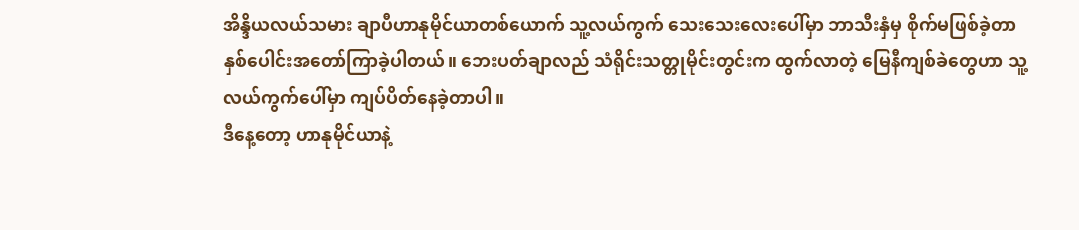အိန္ဒိယလယ်သမား ချာပီဟာနုမိုင်ယာတစ်ယောက် သူ့လယ်ကွက် သေးသေးလေးပေါ်မှာ ဘာသီးနှံမှ စိုက်မဖြစ်ခဲ့တာ နှစ်ပေါင်းအတော်ကြာခဲ့ပါတယ်။ ဘေးပတ်ချာလည် သံရိုင်းသတ္တုမိုင်းတွင်းက ထွက်လာတဲ့ မြေနီကျစ်ခဲတွေဟာ သူ့လယ်ကွက်ပေါ်မှာ ကျပ်ပိတ်နေခဲ့တာပါ။
ဒီနေ့တော့ ဟာနုမိုင်ယာနဲ့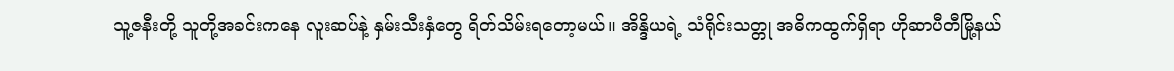သူ့ဇနီးတို့ သူတို့အခင်းကနေ လူးဆပ်နဲ့ နှမ်းသီးနှံတွေ ရိတ်သိမ်းရတော့မယ်။ အိန္ဒိယရဲ့ သံရိုင်းသတ္တု အဓိကထွက်ရှိရာ ဟိုဆာပီတီမြို့နယ်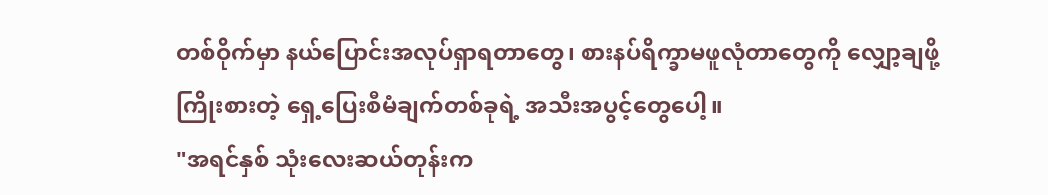တစ်ဝိုက်မှာ နယ်ပြောင်းအလုပ်ရှာရတာတွေ၊ စားနပ်ရိက္ခာမဖူလုံတာတွေကို လျှော့ချဖို့ ကြိုးစားတဲ့ ရှေ့ပြေးစီမံချက်တစ်ခုရဲ့ အသီးအပွင့်တွေပေါ့။
"အရင်နှစ် သုံးလေးဆယ်တုန်းက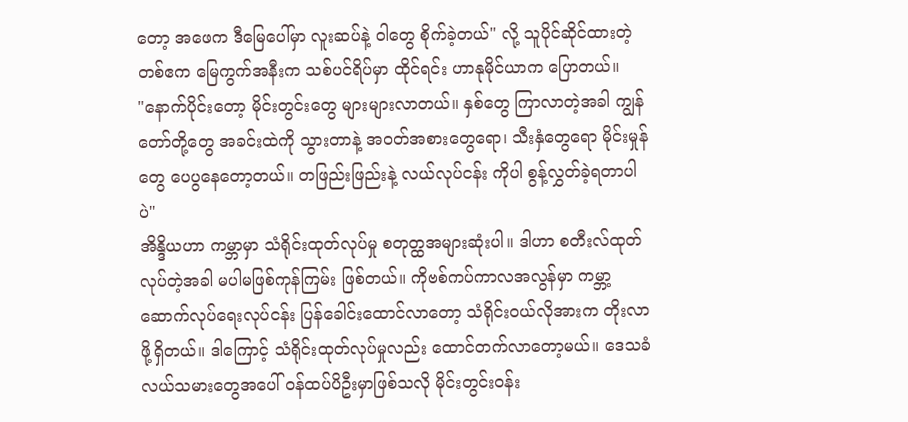တော့ အဖေက ဒီမြေပေါ်မှာ လူးဆပ်နဲ့ ဝါတွေ စိုက်ခဲ့တယ်" လို့ သူပိုင်ဆိုင်ထားတဲ့ တစ်ဧက မြေကွက်အနီးက သစ်ပင်ရိပ်မှာ ထိုင်ရင်း ဟာနုမိုင်ယာက ပြောတယ်။
"နောက်ပိုင်းတော့ မိုင်းတွင်းတွေ များများလာတယ်။ နှစ်တွေ ကြာလာတဲ့အခါ ကျွန်တော်တို့တွေ အခင်းထဲကို သွားတာနဲ့ အဝတ်အစားတွေရော၊ သီးနှံတွေရော မိုင်းမှုန်တွေ ပေပွနေတော့တယ်။ တဖြည်းဖြည်းနဲ့ လယ်လုပ်ငန်း ကိုပါ စွန့်လွှတ်ခဲ့ရတာပါပဲ"
အိန္ဒိယဟာ ကမ္ဘာမှာ သံရိုင်းထုတ်လုပ်မှု စတုတ္ထအများဆုံးပါ။ ဒါဟာ စတီးလ်ထုတ်လုပ်တဲ့အခါ မပါမဖြစ်ကုန်ကြမ်း ဖြစ်တယ်။ ကိုဗစ်ကပ်ကာလအလွန်မှာ ကမ္ဘာ့ဆောက်လုပ်ရေးလုပ်ငန်း ပြန်ခေါင်းထောင်လာတော့ သံရိုင်းဝယ်လိုအားက တိုးလာဖို့ရှိတယ်။ ဒါကြောင့် သံရိုင်းထုတ်လုပ်မှုလည်း ထောင်တက်လာတော့မယ်။ ဒေသခံလယ်သမားတွေအပေါ် ဝန်ထပ်ပိဦးမှာဖြစ်သလို မိုင်းတွင်းဝန်း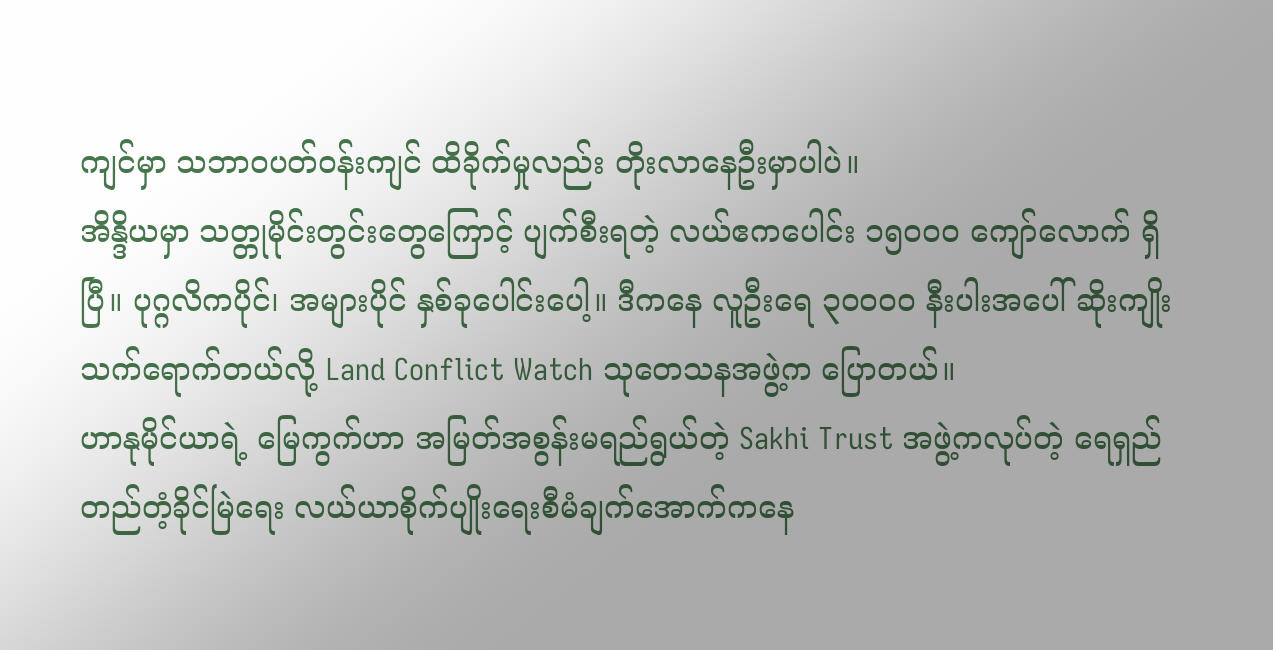ကျင်မှာ သဘာဝပတ်ဝန်းကျင် ထိခိုက်မှုလည်း တိုးလာနေဦးမှာပါပဲ။
အိန္ဒိယမှာ သတ္တုမိုင်းတွင်းတွေကြောင့် ပျက်စီးရတဲ့ လယ်ဧကပေါင်း ၁၅၀၀၀ ကျော်လောက် ရှိပြီ။ ပုဂ္ဂလိကပိုင်၊ အများပိုင် နှစ်ခုပေါင်းပေါ့။ ဒီကနေ လူဦးရေ ၃၀၀၀၀ နီးပါးအပေါ် ဆိုးကျိုးသက်ရောက်တယ်လို့ Land Conflict Watch သုတေသနအဖွဲ့က ပြောတယ်။
ဟာနုမိုင်ယာရဲ့ မြေကွက်ဟာ အမြတ်အစွန်းမရည်ရွယ်တဲ့ Sakhi Trust အဖွဲ့ကလုပ်တဲ့ ရေရှည်တည်တံ့ခိုင်မြဲရေး လယ်ယာစိုက်ပျိုးရေးစီမံချက်အောက်ကနေ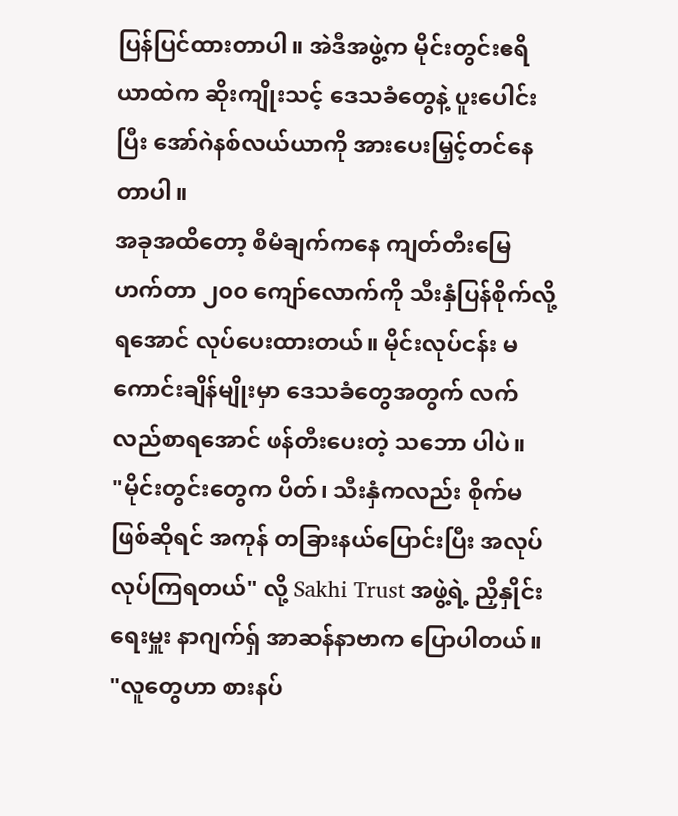ပြန်ပြင်ထားတာပါ။ အဲဒီအဖွဲ့က မိုင်းတွင်းဧရိယာထဲက ဆိုးကျိုးသင့် ဒေသခံတွေနဲ့ ပူးပေါင်းပြီး အော်ဂဲနစ်လယ်ယာကို အားပေးမြှင့်တင်နေတာပါ။
အခုအထိတော့ စီမံချက်ကနေ ကျတ်တီးမြေ ဟက်တာ ၂၀၀ ကျော်လောက်ကို သီးနှံပြန်စိုက်လို့ရအောင် လုပ်ပေးထားတယ်။ မိုင်းလုပ်ငန်း မကောင်းချိန်မျိုးမှာ ဒေသခံတွေအတွက် လက်လည်စာရအောင် ဖန်တီးပေးတဲ့ သဘော ပါပဲ။
"မိုင်းတွင်းတွေက ပိတ်၊ သီးနှံကလည်း စိုက်မဖြစ်ဆိုရင် အကုန် တခြားနယ်ပြောင်းပြီး အလုပ်လုပ်ကြရတယ်" လို့ Sakhi Trust အဖွဲ့ရဲ့ ညှိနှိုင်းရေးမှူး နာဂျက်ရှ် အာဆန်နာဗာက ပြောပါတယ်။
"လူတွေဟာ စားနပ်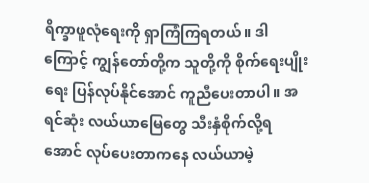ရိက္ခာဖူလုံရေးကို ရှာကြံကြရတယ်။ ဒါကြောင့် ကျွန်တော်တို့က သူတို့ကို စိုက်ရေးပျိုးရေး ပြန်လုပ်နိုင်အောင် ကူညီပေးတာပါ။ အရင်ဆုံး လယ်ယာမြေတွေ သီးနှံစိုက်လို့ရအောင် လုပ်ပေးတာကနေ လယ်ယာမဲ့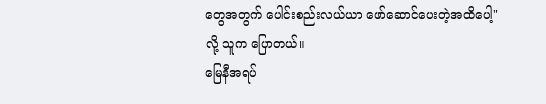တွေအတွက် ပေါင်းစည်းလယ်ယာ ဖော်ဆောင်ပေးတဲ့အထိပေါ့" လို့ သူက ပြောတယ်။
မြေနီအရပ်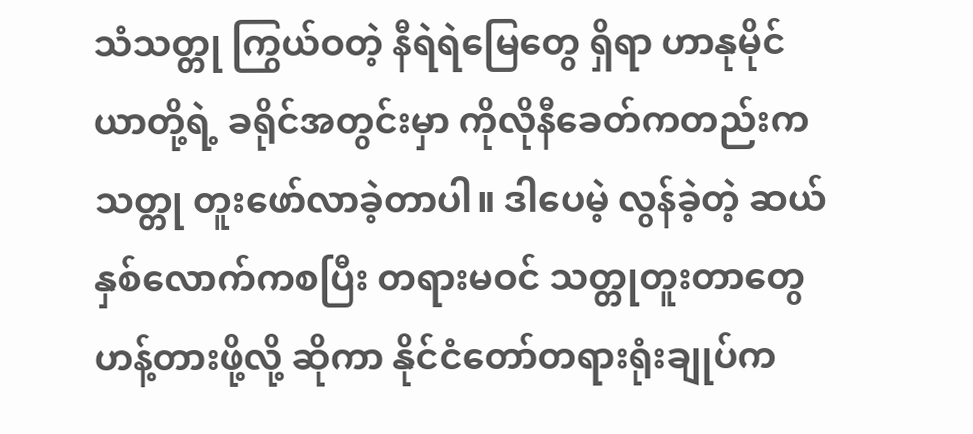သံသတ္တု ကြွယ်ဝတဲ့ နီရဲရဲမြေတွေ ရှိရာ ဟာနုမိုင်ယာတို့ရဲ့ ခရိုင်အတွင်းမှာ ကိုလိုနီခေတ်ကတည်းက သတ္တု တူးဖော်လာခဲ့တာပါ။ ဒါပေမဲ့ လွန်ခဲ့တဲ့ ဆယ်နှစ်လောက်ကစပြီး တရားမဝင် သတ္တုတူးတာတွေ ဟန့်တားဖို့လို့ ဆိုကာ နိုင်ငံတော်တရားရုံးချုပ်က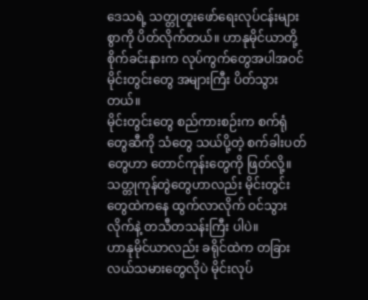ဒေသရဲ့ သတ္တုတူးဖော်ရေးလုပ်ငန်းများစွာကို ပိတ်လိုက်တယ်။ ဟာနုမိုင်ယာတို့ စိုက်ခင်းနားက လုပ်ကွက်တွေအပါအဝင် မိုင်းတွင်းတွေ အများကြီး ပိတ်သွားတယ်။
မိုင်းတွင်းတွေ စည်ကားစဉ်းက စက်ရုံတွေဆီကို သံတွေ သယ်ပို့တဲ့ စက်ခါးပတ်တွေဟာ တောင်ကုန်းတွေကို ဖြတ်လို့။ သတ္တုကုန်တွဲတွေဟာလည်း မိုင်းတွင်းတွေထဲကနေ ထွက်လာလိုက် ဝင်သွားလိုက်နဲ့ တသီတသန်းကြီး ပါပဲ။
ဟာနုမိုင်ယာလည်း ခရိုင်ထဲက တခြားလယ်သမားတွေလိုပဲ မိုင်းလုပ်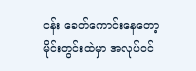ငန်း ခေတ်ကောင်းနေတော့ မိုင်းတွင်းထဲမှာ အလုပ်ဝင်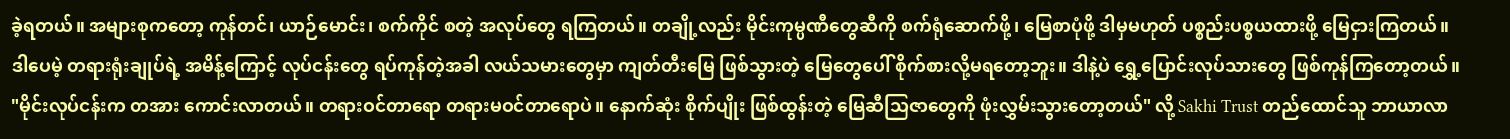ခဲ့ရတယ်။ အများစုကတော့ ကုန်တင်၊ ယာဉ်မောင်း၊ စက်ကိုင် စတဲ့ အလုပ်တွေ ရကြတယ်။ တချို့လည်း မိုင်းကုမ္ပဏီတွေဆီကို စက်ရုံဆောက်ဖို့၊ မြေစာပုံဖို့ ဒါမှမဟုတ် ပစ္စည်းပစ္စယထားဖို့ မြေငှားကြတယ်။
ဒါပေမဲ့ တရားရုံးချုပ်ရဲ့ အမိန့်ကြောင့် လုပ်ငန်းတွေ ရပ်ကုန်တဲ့အခါ လယ်သမားတွေမှာ ကျတ်တီးမြေ ဖြစ်သွားတဲ့ မြေတွေပေါ် စိုက်စားလို့မရတော့ဘူး။ ဒါနဲ့ပဲ ရွှေ့ပြောင်းလုပ်သားတွေ ဖြစ်ကုန်ကြတော့တယ်။
"မိုင်းလုပ်ငန်းက တအား ကောင်းလာတယ်။ တရားဝင်တာရော တရားမဝင်တာရောပဲ။ နောက်ဆုံး စိုက်ပျိုး ဖြစ်ထွန်းတဲ့ မြေဆီသြဇာတွေကို ဖုံးလွှမ်းသွားတော့တယ်" လို့ Sakhi Trust တည်ထောင်သူ ဘာယာလာ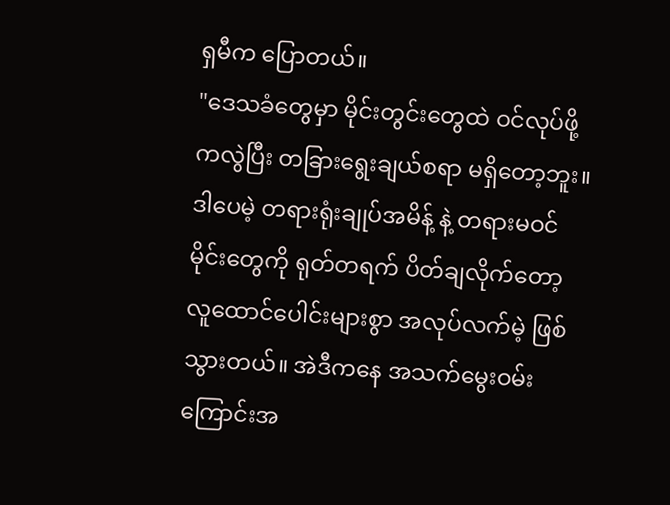ရှမီက ပြောတယ်။
"ဒေသခံတွေမှာ မိုင်းတွင်းတွေထဲ ဝင်လုပ်ဖို့ကလွဲပြီး တခြားရွေးချယ်စရာ မရှိတော့ဘူး။ ဒါပေမဲ့ တရားရုံးချုပ်အမိန့် နဲ့ တရားမဝင်မိုင်းတွေကို ရုတ်တရက် ပိတ်ချလိုက်တော့ လူထောင်ပေါင်းများစွာ အလုပ်လက်မဲ့ ဖြစ်သွားတယ်။ အဲဒီကနေ အသက်မွေးဝမ်းကြောင်းအ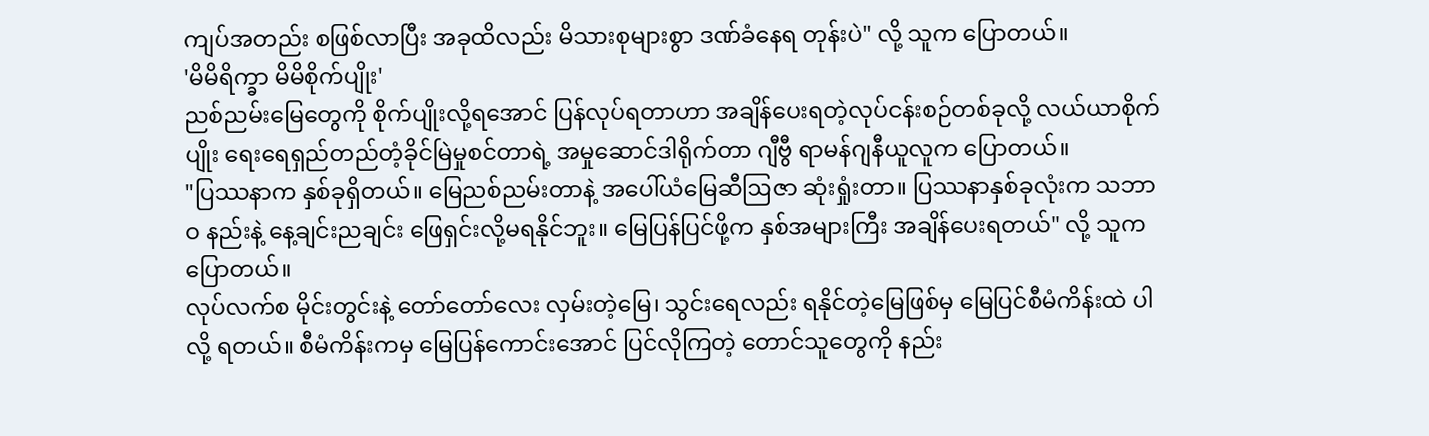ကျပ်အတည်း စဖြစ်လာပြီး အခုထိလည်း မိသားစုများစွာ ဒဏ်ခံနေရ တုန်းပဲ" လို့ သူက ပြောတယ်။
'မိမိရိက္ခာ မိမိစိုက်ပျိုး'
ညစ်ညမ်းမြေတွေကို စိုက်ပျိုးလို့ရအောင် ပြန်လုပ်ရတာဟာ အချိန်ပေးရတဲ့လုပ်ငန်းစဉ်တစ်ခုလို့ လယ်ယာစိုက်ပျိုး ရေးရေရှည်တည်တံ့ခိုင်မြဲမှုစင်တာရဲ့ အမှုဆောင်ဒါရိုက်တာ ဂျီဗွီ ရာမန်ဂျနီယူလူက ပြောတယ်။
"ပြဿနာက နှစ်ခုရှိတယ်။ မြေညစ်ညမ်းတာနဲ့ အပေါ်ယံမြေဆီဩဇာ ဆုံးရှုံးတာ။ ပြဿနာနှစ်ခုလုံးက သဘာဝ နည်းနဲ့ နေ့ချင်းညချင်း ဖြေရှင်းလို့မရနိုင်ဘူး။ မြေပြန်ပြင်ဖို့က နှစ်အများကြီး အချိန်ပေးရတယ်" လို့ သူက ပြောတယ်။
လုပ်လက်စ မိုင်းတွင်းနဲ့ တော်တော်လေး လှမ်းတဲ့မြေ၊ သွင်းရေလည်း ရနိုင်တဲ့မြေဖြစ်မှ မြေပြင်စီမံကိန်းထဲ ပါလို့ ရတယ်။ စီမံကိန်းကမှ မြေပြန်ကောင်းအောင် ပြင်လိုကြတဲ့ တောင်သူတွေကို နည်း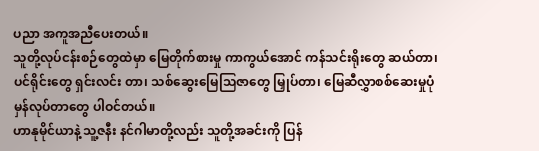ပညာ အကူအညီပေးတယ်။
သူတို့လုပ်ငန်းစဉ်တွေထဲမှာ မြေတိုက်စားမှု ကာကွယ်အောင် ကန်သင်းရိုးတွေ ဆယ်တာ၊ ပင်ရိုင်းတွေ ရှင်းလင်း တာ၊ သစ်ဆွေးမြေသြဇာတွေ မြှုပ်တာ၊ မြေဆီလွှာစစ်ဆေးမှုပုံမှန်လုပ်တာတွေ ပါဝင်တယ်။
ဟာနုမိုင်ယာနဲ့ သူ့ဇနီး နင်ဂါမာတို့လည်း သူတို့အခင်းကို ပြန်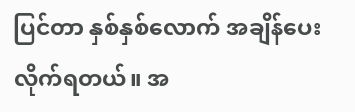ပြင်တာ နှစ်နှစ်လောက် အချိန်ပေးလိုက်ရတယ်။ အ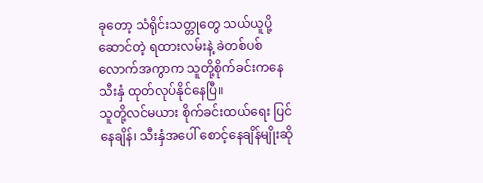ခုတော့ သံရိုင်းသတ္တုတွေ သယ်ယူပို့ဆောင်တဲ့ ရထားလမ်းနဲ့ ခဲတစ်ပစ်လောက်အကွာက သူတို့စိုက်ခင်းကနေ သီးနှံ ထုတ်လုပ်နိုင်နေပြီ။
သူတို့လင်မယား စိုက်ခင်းထယ်ရေး ပြင်နေချိန်၊ သီးနှံအပေါ် စောင့်နေချိန်မျိုးဆို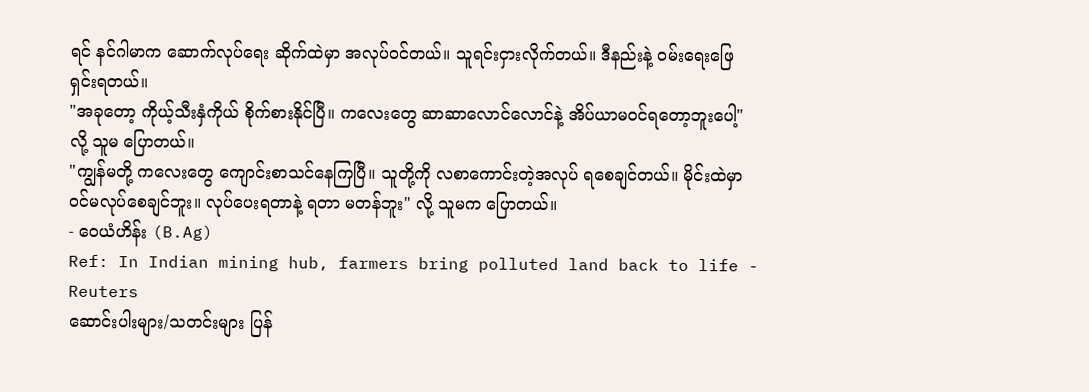ရင် နင်ဂါမာက ဆောက်လုပ်ရေး ဆိုက်ထဲမှာ အလုပ်ဝင်တယ်။ သူရင်းငှားလိုက်တယ်။ ဒီနည်းနဲ့ ဝမ်းရေးဖြေရှင်းရတယ်။
"အခုတော့ ကိုယ့်သီးနှံကိုယ် စိုက်စားနိုင်ပြီ။ ကလေးတွေ ဆာဆာလောင်လောင်နဲ့ အိပ်ယာမဝင်ရတော့ဘူးပေါ့" လို့ သူမ ပြောတယ်။
"ကျွန်မတို့ ကလေးတွေ ကျောင်းစာသင်နေကြပြီ။ သူတို့ကို လစာကောင်းတဲ့အလုပ် ရစေချင်တယ်။ မိုင်းထဲမှာ ဝင်မလုပ်စေချင်ဘူး။ လုပ်ပေးရတာနဲ့ ရတာ မတန်ဘူး" လို့ သူမက ပြောတယ်။
- ဝေယံဟိန်း (B.Ag)
Ref: In Indian mining hub, farmers bring polluted land back to life - Reuters
ဆောင်းပါးများ/သတင်းများ ပြန်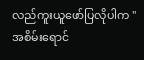လည်ကူးယူဖော်ပြလိုပါက "အစိမ်းရောင်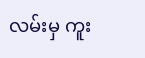လမ်းမှ ကူး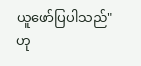ယူဖော်ပြပါသည်" ဟု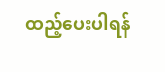ထည့်ပေးပါရန်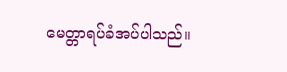မေတ္တာရပ်ခံအပ်ပါသည်။